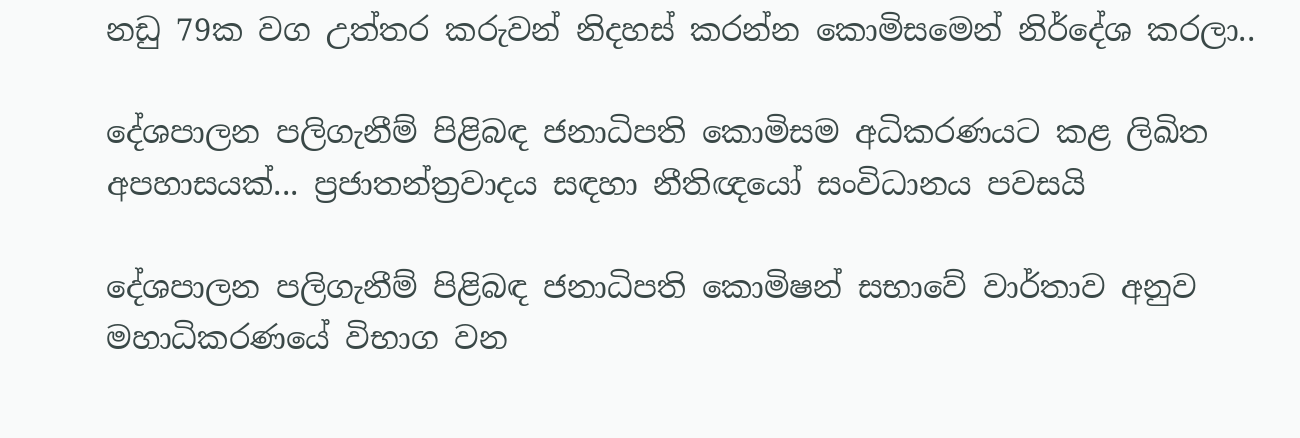නඩු 79ක වග උත්තර කරුවන් නිදහස් කරන්න කොමිසමෙන් නිර්දේශ කරලා..

දේශපාලන පලිගැනීම් පිළිබඳ ජනාධිපති කොමිසම අධිකරණයට කළ ලිඛිත අපහාසයක්... ප්‍රජාතන්ත්‍රවාදය සඳහා නීතිඥයෝ සංවිධානය පවසයි

දේශපාලන පලිගැනීම් පිළිබඳ ජනාධිපති කොමිෂන් සභාවේ වාර්තාව අනුව මහාධිකරණයේ විභාග වන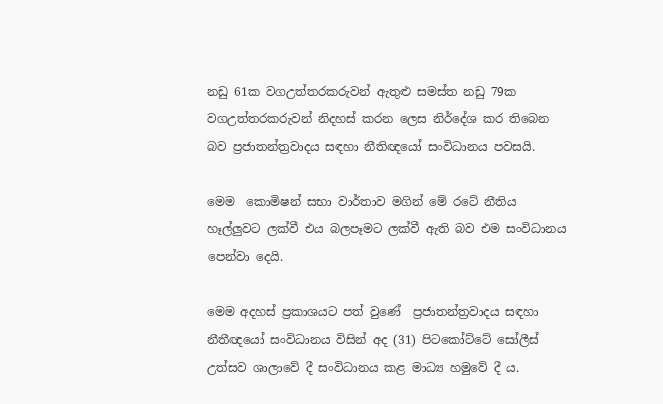නඩු 61ක වගඋත්තරකරුවන් ඇතුළු සමස්ත නඩු 79ක වගඋත්තරකරුවන් නිදහස් කරන ලෙස නිර්දේශ කර තිබෙන බව ප්‍රජාතන්ත්‍රවාදය සඳහා නීතිඥයෝ සංවිධානය පවසයි.

මෙම  කොමිෂන් සභා වාර්තාව මගින් මේ රටේ නීතිය හෑල්ලුවට ලක්වී එය බලපෑමට ලක්වී ඇති බව එම සංවිධානය පෙන්වා දෙයි.

මෙම අදහස් ප්‍රකාශයට පත් වුණේ  ප්‍රජාතන්ත්‍රවාදය සඳහා නීතීඥයෝ සංවිධානය විසින් අද (31) පිටකෝට්ටේ සෝලීස් උත්සව ශාලාවේ දී සංවිධානය කළ මාධ්‍ය හමුවේ දී ය.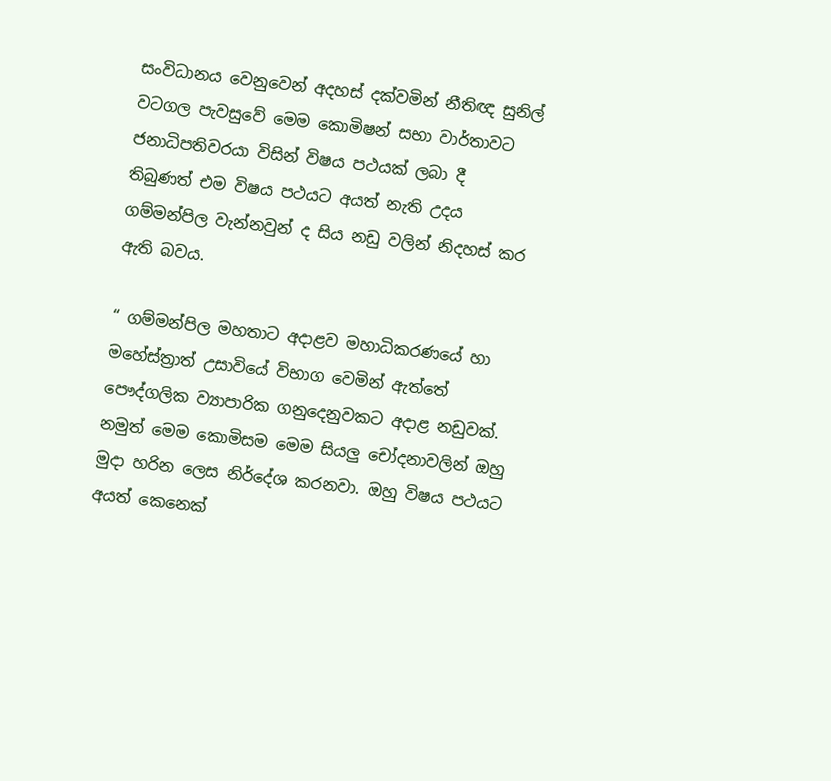සංවිධානය වෙනුවෙන් අදහස් දක්වමින් නීතිඥ සුනිල් වටගල පැවසුවේ මෙම කොමිෂන් සභා වාර්තාවට ජනාධිපතිවරයා විසින් විෂය පථයක් ලබා දී  තිබුණත් එම විෂය පථයට අයත් නැති උදය ගම්මන්පිල වැන්නවුන් ද සිය නඩු වලින් නිදහස් කර ඇති බවය.

“ ගම්මන්පිල මහතාට අදාළව මහාධිකරණයේ හා මහේස්ත්‍රාත් උසාවියේ විභාග වෙමින් ඇත්තේ පෞද්ගලික ව්‍යාපාරික ගනුදෙනුවකට අදාළ නඩුවක්. නමුත් මෙම කොමිසම මෙම සියලු චෝදනාවලින් ඔහු මුදා හරින ලෙස නිර්දේශ කරනවා. ඔහු විෂය පථයට අයත් කෙනෙක්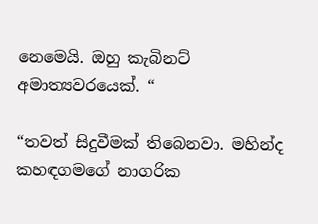නෙමෙයි. ඔහු කැබිනට් අමාත්‍යවරයෙක්. “

“තවත් සිදුවීමක් තිබෙනවා. මහින්ද කහඳගමගේ නාගරික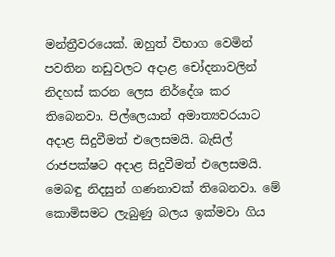මන්ත්‍රීවරයෙක්. ඔහුත් විභාග වෙමින් පවතින නඩුවලට අදාළ චෝදනාවලින් නිදහස් කරන ලෙස නිර්දේශ කර තිබෙනවා. පිල්ලෙයාන් අමාත්‍යවරයාට අදාළ සිදුවීමත් එලෙසමයි. බැසිල් රාජපක්ෂට අදාළ සිදුවීමත් එලෙසමයි. මෙබඳු නිදසුන් ගණනාවක් තිබෙනවා. මේ කොමිසමට ලැබුණු බලය ඉක්මවා ගිය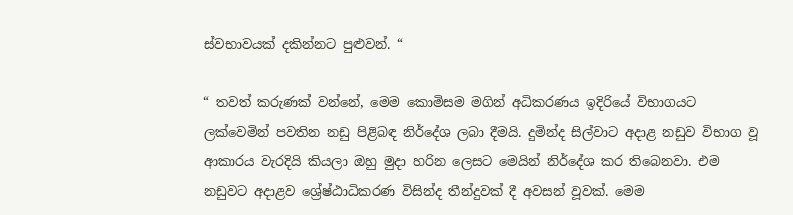ස්වභාවයක් දකින්නට පුළුවන්. “

“ තවත් කරුණක් වන්නේ, මෙම කොමිසම මගින් අධිකරණය ඉදිරියේ විභාගයට ලක්වෙමින් පවතින නඩු පිළිබඳ නිර්දේශ ලබා දීමයි. දුමින්ද සිල්වාට අදාළ නඩුව විභාග වූ ආකාරය වැරදියි කියලා ඔහු මුදා හරින ලෙසට මෙයින් නිර්දේශ කර තිබෙනවා. එම නඩුවට අදාළව ශ්‍රේෂ්ඨාධිකරණ විසින්ද තීන්දුවක් දී අවසන් වූවක්. මෙම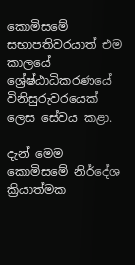කොමිසමේ සභාපතිවරයාත් එම කාලයේ ශ්‍රේෂ්ඨාධිකරණයේ විනිසුරුවරයෙක් ලෙස සේවය කළා.

දැන් මෙම කොමිසමේ නිර්දේශ ක්‍රියාත්මක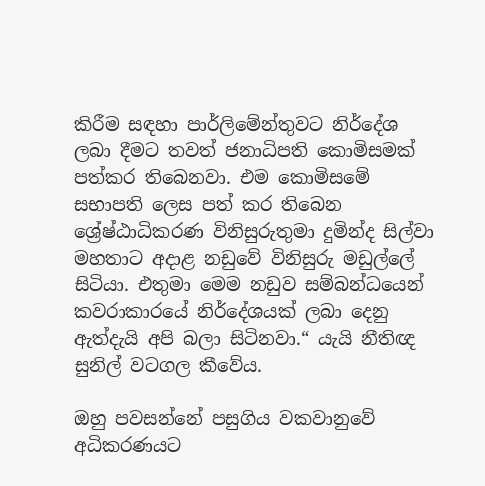කිරීම සඳහා පාර්ලිමේන්තුවට නිර්දේශ ලබා දීමට තවත් ජනාධිපති කොමිසමක් පත්කර තිබෙනවා. එම කොමිසමේ සභාපති ලෙස පත් කර තිබෙන ශ්‍රේෂ්ඨාධිකරණ විනිසුරුතුමා දුමින්ද සිල්වා මහතාට අදාළ නඩුවේ විනිසුරු මඩුල්ලේ සිටියා. එතුමා මෙම නඩුව සම්බන්ධයෙන් කවරාකාරයේ නිර්දේශයක් ලබා දෙනු ඇත්දැයි අපි බලා සිටිනවා.“ යැයි නීතිඥ සුනිල් වටගල කීවේය.

ඔහු පවසන්නේ පසුගිය වකවානුවේ අධිකරණයට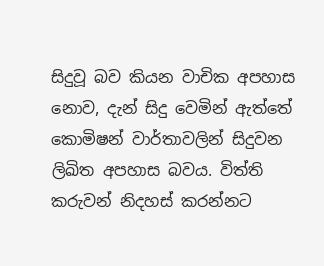සිදුවූ බව කියන වාචික අපහාස නොව, දැන් සිදු වෙමින් ඇත්තේ කොමිෂන් වාර්තාවලින් සිදුවන ලිඛිත අපහාස බවය. විත්ති කරුවන් නිදහස් කරන්නට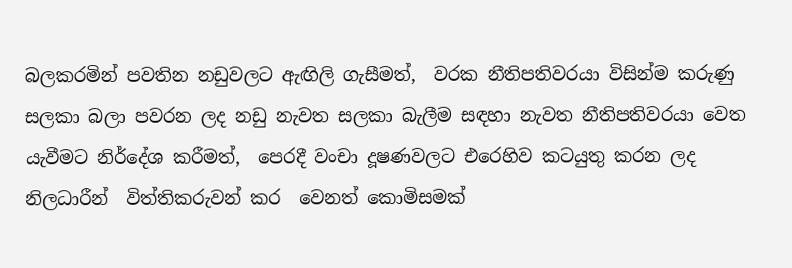බලකරමින් පවතින නඩුවලට ඇඟිලි ගැසීමත්,  වරක නීතිපතිවරයා විසින්ම කරුණු සලකා බලා පවරන ලද නඩු නැවත සලකා බැලීම සඳහා නැවත නීතිපතිවරයා වෙත යැවීමට නිර්දේශ කරීමත්,  පෙරදී වංචා දූෂණවලට එරෙහිව කටයුතු කරන ලද නිලධාරීන්  විත්තිකරුවන් කර  වෙනත් කොමිසමක්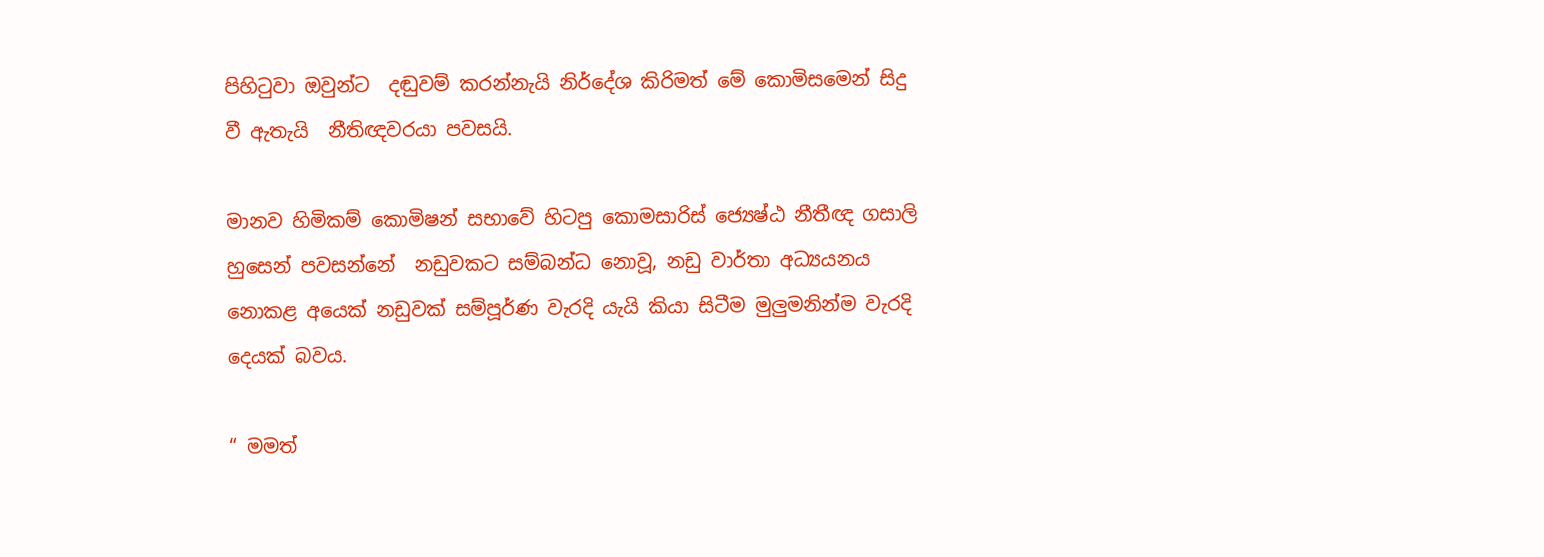පිහිටුවා ඔවුන්ට  දඬුවම් කරන්නැයි නිර්දේශ කිරිමත් මේ කොමිසමෙන් සිදු වී ඇතැයි  නීතිඥවරයා පවසයි.

මානව හිමිකම් කොමිෂන් සභාවේ හිටපු කොමසාරිස් ජ්‍යෙෂ්ඨ නීතීඥ ගසාලි හුසෙන් පවසන්නේ  නඩුවකට සම්බන්ධ නොවූ, නඩු වාර්තා අධ්‍යයනය නොකළ අයෙක් නඩුවක් සම්පූර්ණ වැරදි යැයි කියා සිටීම මුලුමනින්ම වැරදි දෙයක් බවය.

“ මමත්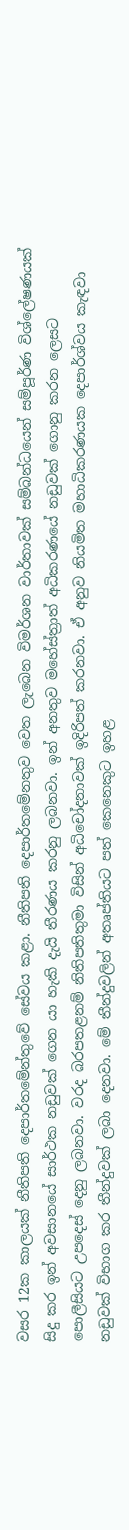වසර 12ක කාලයක් නීතිපති දෙපාර්තමේන්තුවේ සේවය කළා. නීතිපති දෙපාර්තමේනතුව වෙත ලැබෙන විමර්ශන වාර්තාවක් සම්බන්ධයෙන් සම්පූර්ණ විශ්ලේෂණයක් සිදු කර ඉන් අවසානයේ සාර්ථක නඩුවක් ගෙන යා හැකි දැයි තීරණය කරනු ලබනවා. ඉන් අනතුව මහේස්ත්‍රාත් අධිකරණයේ නඩුවක් ගොනු කරන ලෙසට පොලීසියට උපදෙස් දෙනු ලබනවා. වරද බරපතළනම් නිතිපතිතුමා විසින් අධිචෝදනාවක් ඉදිරිපත් කරනවා. ඒ අනුව නියමිත මහාධිකරණයක දෙපාර්ශ්වය කැඳවා නඩුවක් විභාග කර තීන්දුවක් ලබා දෙනවා. මේ තීන්දුවලින් අතෘප්තියට පත් කෙනෙකුට ඉහළ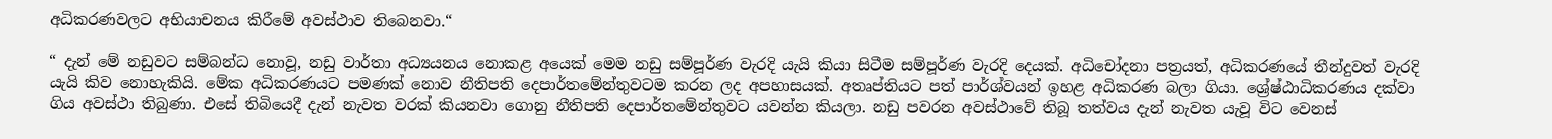අධිකරණවලට අභියාචනය කිරීමේ අවස්ථාව තිබෙනවා.“

“ දැන් මේ නඩුවට සම්බන්ධ නොවූ, නඩු වාර්තා අධ්‍යයනය නොකළ අයෙක් මෙම නඩු සම්පූර්ණ වැරදි යැයි කියා සිටීම සම්පූර්ණ වැරදි දෙයක්. අධිචෝදනා පත්‍රයත්, අධිකරණයේ තීන්දුවත් වැරදි යැයි කිව නොහැකියි. මේක අධිකරණයට පමණක් නොව නීතිපති දෙපාර්තමේන්තුවටම කරන ලද අපහාසයක්. අතෘප්තියට පත් පාර්ශ්වයන් ඉහළ අධිකරණ බලා ගියා. ශ්‍රේෂ්ඨාධිකරණය දක්වා ගිය අවස්ථා තිබුණා. එසේ තිබියෙදී දැන් නැවත වරක් කියනවා ගොනු නීතිපති දෙපාර්තමේන්තුවට යවන්න කියලා. නඩු පවරන අවස්ථාවේ තිබූ තත්වය දැන් නැවත යැවූ විට වෙනස්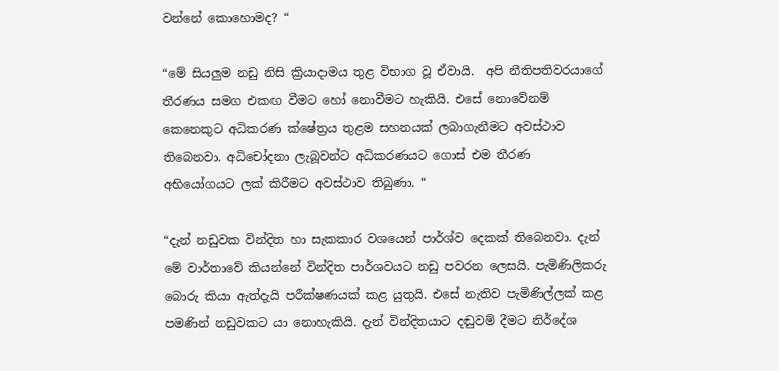වන්නේ කොහොමද? “

“මේ සියලුම නඩු නිසි ක්‍රියාදාමය තුළ විභාග වූ ඒවායි.  අපි නීතිපතිවරයාගේ තීරණය සමග එකඟ වීමට හෝ නොවීමට හැකියි. එසේ නොවේනම් කෙනෙකුට අධිකරණ ක්ෂේත්‍රය තුළම සහනයක් ලබාගැනීමට අවස්ථාව තිබෙනවා. අධිචෝදනා ලැබූවන්ට අධිකරණයට ගොස් එම තීරණ අභියෝගයට ලක් කිරීමට අවස්ථාව තිබුණා. “

“දැන් නඩුවක වින්දිත හා සැකකාර වශයෙන් පාර්ශ්ව දෙකක් තිබෙනවා. දැන් මේ වාර්තාවේ කියන්නේ වින්දිත පාර්ශවයට නඩු පවරන ලෙසයි. පැමිණිලිකරු බොරු කියා ඇත්දැයි පරීක්ෂණයක් කළ යුතුයි. එසේ නැතිව පැමිණිල්ලක් කළ පමණින් නඩුවකට යා නොහැකියි. දැන් වින්දිතයාට දඬුවම් දීමට නිර්දේශ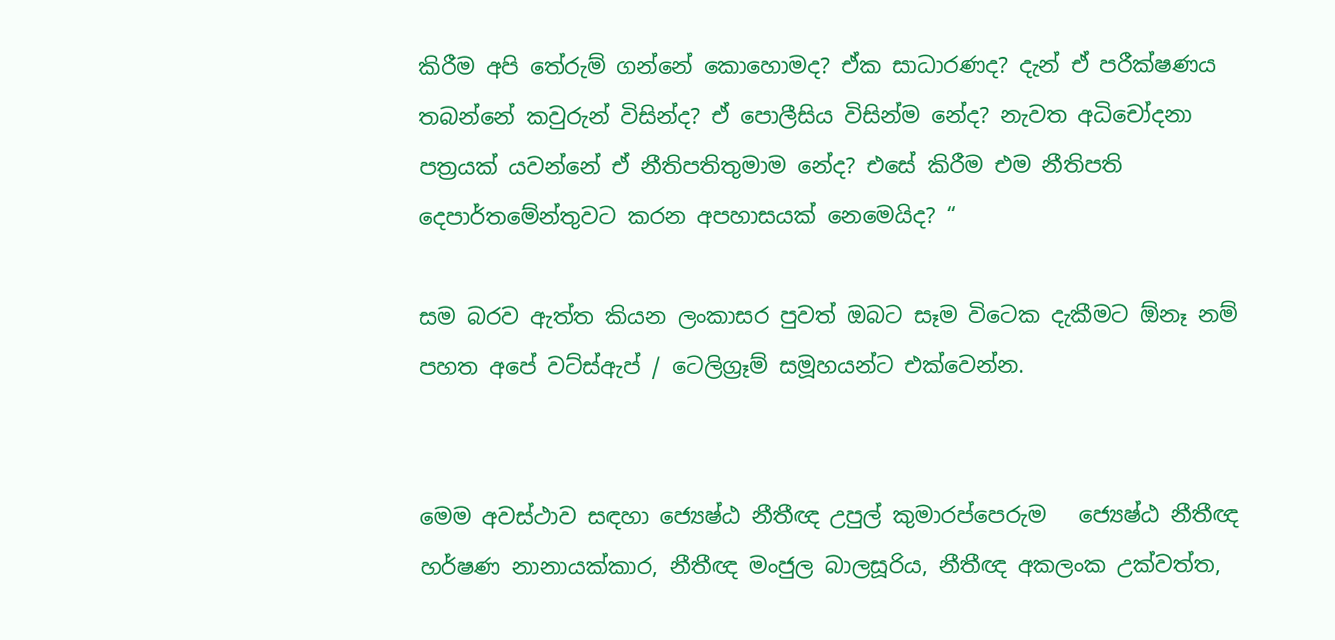කිරීම අපි තේරුම් ගන්නේ කොහොමද? ඒක සාධාරණද? දැන් ඒ පරීක්ෂණය තබන්නේ කවුරුන් විසින්ද? ඒ පොලීසිය විසින්ම නේද? නැවත අධිචෝදනා පත්‍රයක් යවන්නේ ඒ නීතිපතිතුමාම නේද? එසේ කිරීම එම නීතිපති දෙපාර්තමේන්තුවට කරන අපහාසයක් නෙමෙයිද? “

සම බරව ඇත්ත කියන ලංකාසර පුවත් ඔබට සෑම විටෙක දැකීමට ඕනෑ නම් පහත අපේ වට්ස්ඇප් / ටෙලිග්‍රෑම් සමූහයන්ට එක්වෙන්න.


මෙම අවස්ථාව සඳහා ජ්‍යෙෂ්ඨ නීතීඥ උපුල් කුමාරප්පෙරුම   ජ්‍යෙෂ්ඨ නීතීඥ හර්ෂණ නානායක්කාර, නීතීඥ මංජුල බාලසූරිය, නීතීඥ අකලංක උක්වත්ත,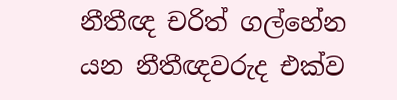නීතීඥ චරිත් ගල්හේන යන නීතීඥවරුද එක්ව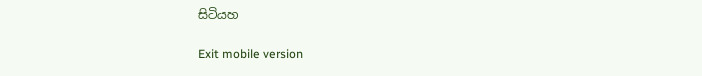සිටියහ

Exit mobile version